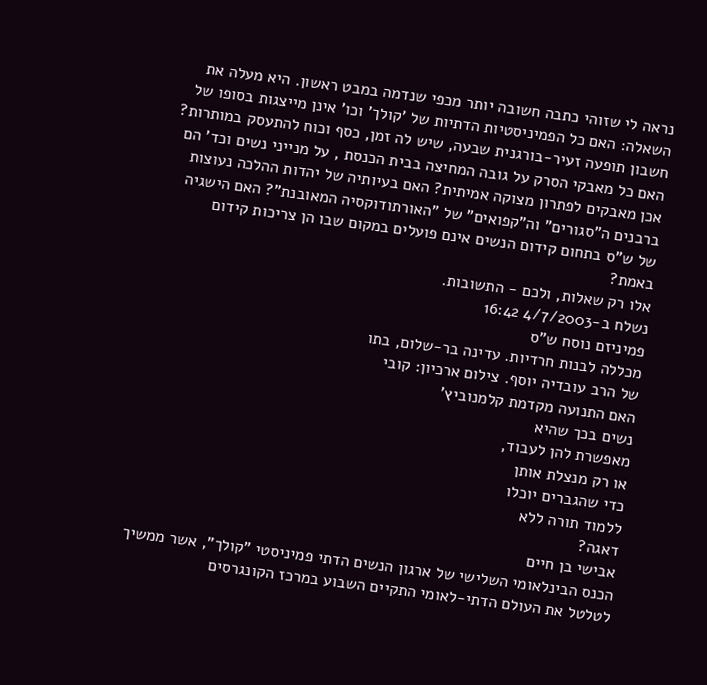נראה לי שזוהי כתבה חשובה יותר מכפי שנדמה במבט ראשון. היא מעלה את השאלה: האם כל הפמיניסטיות הדתיות של 'קולך' וכו' אינן מייצגות בסופו של חשבון תופעה זעיר-בורגנית שבעה, שיש לה זמן, כסף וכוח להתעסק במותרות? האם כל מאבקי הסרק על גובה המחיצה בבית הכנסת , על מנייני נשים וכד' הם אכן מאבקים לפתרון מצוקה אמיתית? האם בעיותיה של יהדות ההלכה נעוצות ברבנים ה"סגורים" וה"קפואים" של "האורתודוקסיה המאובנת"? האם הישגיה של ש"ס בתחום קידום הנשים אינם פועלים במקום שבו הן צריכות קידום באמת?
אלו רק שאלות, ולכם - התשובות.
נשלח ב-4/7/2003 16:42
פמיניזם נוסח ש"ס
מכללה לבנות חרדיות. עדינה בר-שלום, בתו
של הרב עובדיה יוסף. צילום ארכיון: קובי
האם התנועה מקדמת קלמנוביץ'
נשים בכך שהיא
מאפשרת להן לעבוד,
או רק מנצלת אותן
כדי שהגברים יוכלו
ללמוד תורה ללא
דאגה?
אבישי בן חיים
הכנס הבינלאומי השלישי של ארגון הנשים הדתי פמיניסטי "קולך", אשר ממשיך
לטלטל את העולם הדתי-לאומי התקיים השבוע במרכז הקונגרסים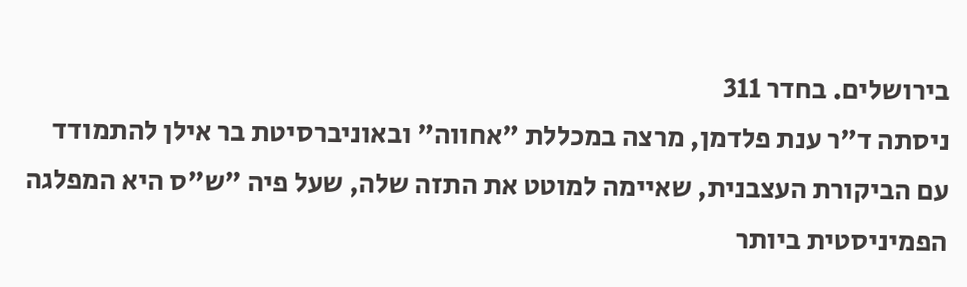בירושלים. בחדר 311
ניסתה ד"ר ענת פלדמן, מרצה במכללת "אחווה" ובאוניברסיטת בר אילן להתמודד
עם הביקורת העצבנית, שאיימה למוטט את התזה שלה, שעל פיה "ש"ס היא המפלגה
הפמיניסטית ביותר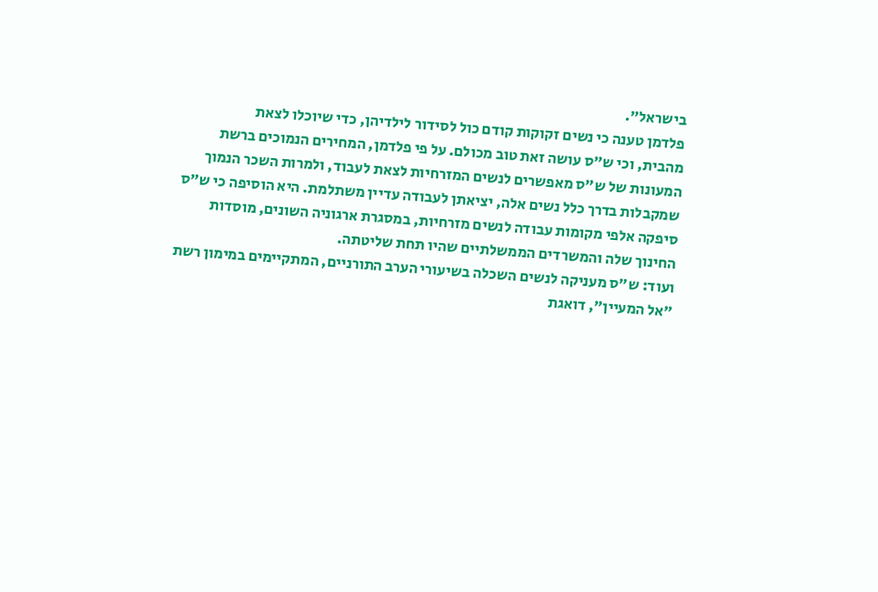בישראל".
פלדמן טענה כי נשים זקוקות קודם כול לסידור לילדיהן, כדי שיוכלו לצאת
מהבית, וכי ש"ס עושה זאת טוב מכולם. על פי פלדמן, המחירים הנמוכים ברשת
המעונות של ש"ס מאפשרים לנשים המזרחיות לצאת לעבוד, ולמרות השכר הנמוך
שמקבלות בדרך כלל נשים אלה, יציאתן לעבודה עדיין משתלמת. היא הוסיפה כי ש"ס
סיפקה אלפי מקומות עבודה לנשים מזרחיות, במסגרת ארגוניה השונים, מוסדות
החינוך שלה והמשרדים הממשלתיים שהיו תחת שליטתה.
ועוד: ש"ס מעניקה לנשים השכלה בשיעורי הערב התורניים, המתקיימים במימון רשת
"אל המעיין", דואגת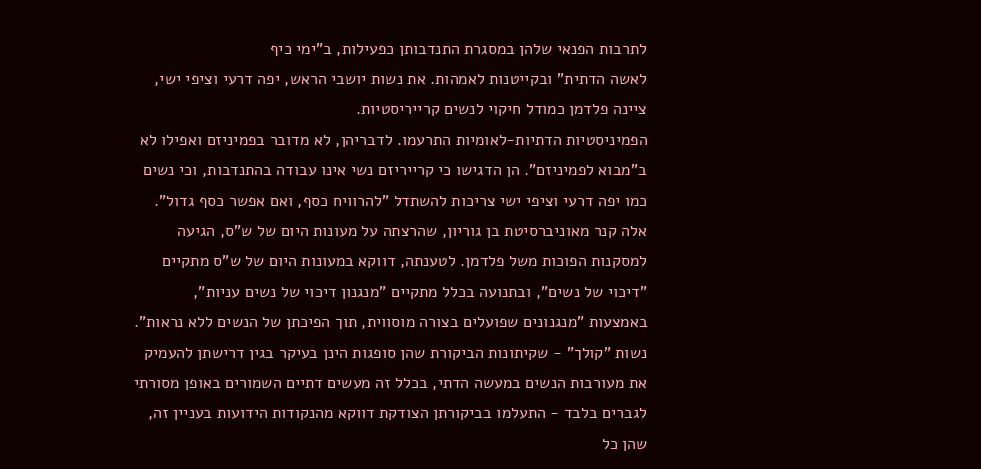לתרבות הפנאי שלהן במסגרת התנדבותן כפעילות, ב"ימי כיף
לאשה הדתית" ובקייטנות לאמהות. את נשות יושבי הראש, יפה דרעי וציפי ישי,
ציינה פלדמן כמודל חיקוי לנשים קרייריסטיות.
הפמיניסטיות הדתיות-לאומיות התרעמו. לדבריהן, לא מדובר בפמיניזם ואפילו לא
ב"מבוא לפמיניזם". הן הדגישו כי קרייריזם נשי אינו עבודה בהתנדבות, וכי נשים
כמו יפה דרעי וציפי ישי צריכות להשתדל "להרוויח כסף, ואם אפשר כסף גדול".
אלה קנר מאוניברסיטת בן גוריון, שהרצתה על מעונות היום של ש"ס, הגיעה
למסקנות הפוכות משל פלדמן. לטענתה, דווקא במעונות היום של ש"ס מתקיים
"דיכוי של נשים", ובתנועה בכלל מתקיים "מנגנון דיכוי של נשים עניות",
באמצעות "מנגנונים שפועלים בצורה מוסווית, תוך הפיכתן של הנשים ללא נראות".
נשות "קולך" - שקיתונות הביקורת שהן סופגות הינן בעיקר בגין דרישתן להעמיק
את מעורבות הנשים במעשה הדתי, בכלל זה מעשים דתיים השמורים באופן מסורתי
לגברים בלבד - התעלמו בביקורתן הצודקת דווקא מהנקודות הידועות בעניין זה,
שהן כל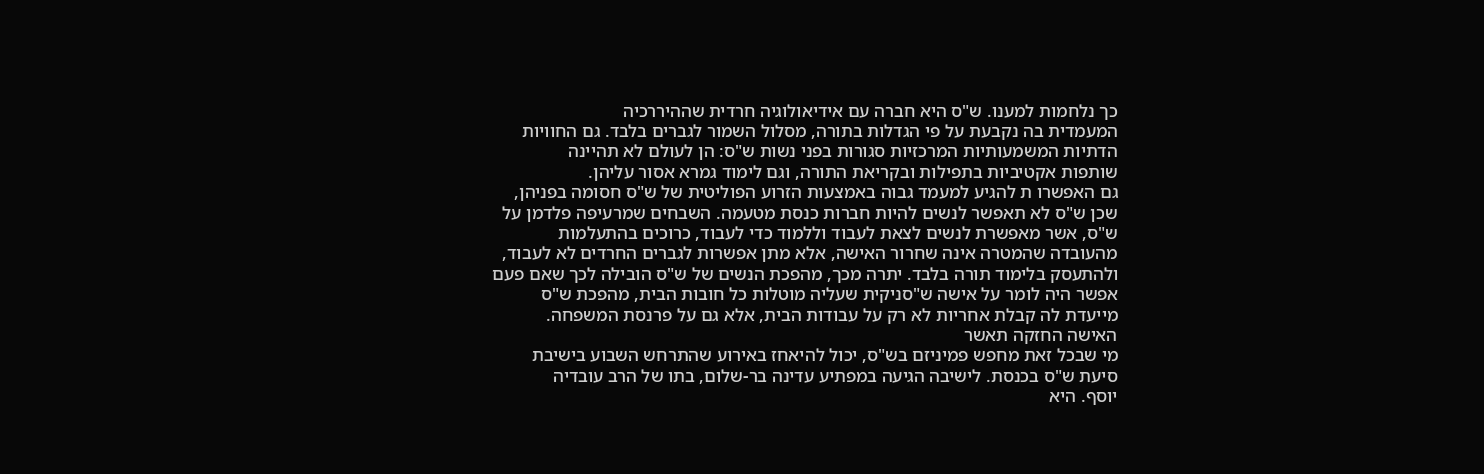כך נלחמות למענו. ש"ס היא חברה עם אידיאולוגיה חרדית שההיררכיה
המעמדית בה נקבעת על פי הגדלות בתורה, מסלול השמור לגברים בלבד. גם החוויות
הדתיות המשמעותיות המרכזיות סגורות בפני נשות ש"ס: הן לעולם לא תהיינה
שותפות אקטיביות בתפילות ובקריאת התורה, וגם לימוד גמרא אסור עליהן.
גם האפשרו ת להגיע למעמד גבוה באמצעות הזרוע הפוליטית של ש"ס חסומה בפניהן,
שכן ש"ס לא תאפשר לנשים להיות חברות כנסת מטעמה. השבחים שמרעיפה פלדמן על
ש"ס, אשר מאפשרת לנשים לצאת לעבוד וללמוד כדי לעבוד, כרוכים בהתעלמות
מהעובדה שהמטרה אינה שחרור האישה, אלא מתן אפשרות לגברים החרדים לא לעבוד,
ולהתעסק בלימוד תורה בלבד. יתרה מכך, מהפכת הנשים של ש"ס הובילה לכך שאם פעם
אפשר היה לומר על אישה ש"סניקית שעליה מוטלות כל חובות הבית, מהפכת ש"ס
מייעדת לה קבלת אחריות לא רק על עבודות הבית, אלא גם על פרנסת המשפחה.
האישה החזקה תאשר
מי שבכל זאת מחפש פמיניזם בש"ס, יכול להיאחז באירוע שהתרחש השבוע בישיבת
סיעת ש"ס בכנסת. לישיבה הגיעה במפתיע עדינה בר-שלום, בתו של הרב עובדיה
יוסף. היא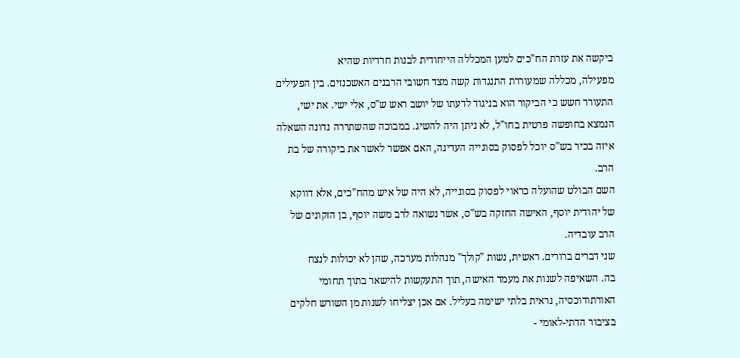ביקשה את עזרת הח"כים למען המכללה הייחודית לבנות חרדיות שהיא
מפעילה, מכללה שמעוררת התנגדות קשה מצד חשובי הרבנים האשכנזים. בין הפעילים
התעורר חשש כי הביקור הוא בניגוד לדעתו של יושב ראש ש"ס, אלי ישי. את ישי,
הנמצא בחופשה פרטית בחו"ל, לא ניתן היה להשיג. במבוכה שהשתררה נדונה השאלה
איזה בכיר בש"ס יוכל לפסוק בסוגייה העדינה, האם אפשר לאשר את ביקורה של בת
הרב.
השם הבולט שהועלה כראוי לפסוק בסוגייה, לא היה של איש מהח"כים, אלא דווקא
של יהודית יוסף, האישה החזקה בש"ס, אשר נשואה לרב משה יוסף, בן הזקונים של
הרב עובדיה.
שני דברים ברורים. ראשית, נשות "קולך" מנהלות מערכה, שהן לא יכולות לנצח
בה. השאיפה לשנות את מעמד האישה, תוך התעקשות להישאר בתוך תחומי
האורתודוכסיה, נראית בלתי ישימה בעליל. אם אכן יצליחו לשנות מן השורש חלקים
בציבור הדתי-לאומי -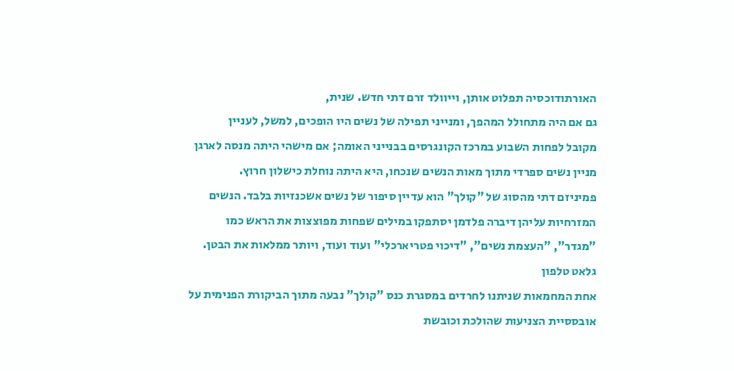האורתודוכסיה תפלוט אותן, וייוולד זרם דתי חדש. שנית,
גם אם היה מתחולל המהפך, ומנייני תפילה של נשים היו הופכים, למשל, לעניין
מקובל לפחות השבוע במרכז הקונגרסים בבנייני האומה; אם מישהי היתה מנסה לארגן
מניין נשים ספרדי מתוך מאות הנשים שנכחו, היא היתה נוחלת כישלון חרוץ.
פמיניזם דתי מהסוג של "קולך" הוא עדיין סיפור של נשים אשכנזיות בלבד. הנשים
המזרחיות עליהן דיברה פלדמן יסתפקו במילים שפחות מפוצצות את הראש כמו
"מגדר", "העצמת נשים", "דיכוי פטריארכלי" ועוד ועוד, ויותר ממלאות את הבטן.
גלאט טלפון
אחת המחמאות שניתנו לחרדים במסגרת כנס "קולך" נבעה מתוך הביקורת הפנימית על
אובססיית הצניעות שהולכת וכובשת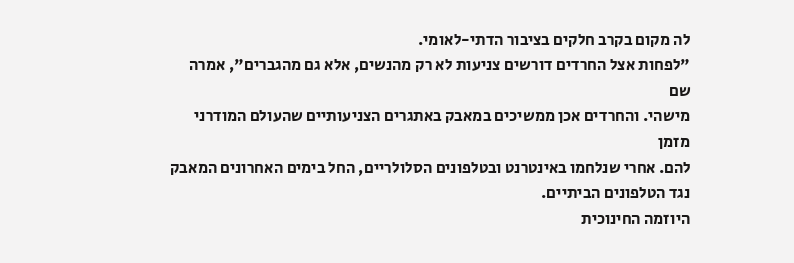לה מקום בקרב חלקים בציבור הדתי-לאומי.
"לפחות אצל החרדים דורשים צניעות לא רק מהנשים, אלא גם מהגברים", אמרה שם
מישהי. והחרדים אכן ממשיכים במאבק באתגרים הצניעותיים שהעולם המודרני מזמן
להם. אחרי שנלחמו באינטרנט ובטלפונים הסלולריים, החל בימים האחרונים המאבק
נגד הטלפונים הביתיים.
היוזמה החינוכית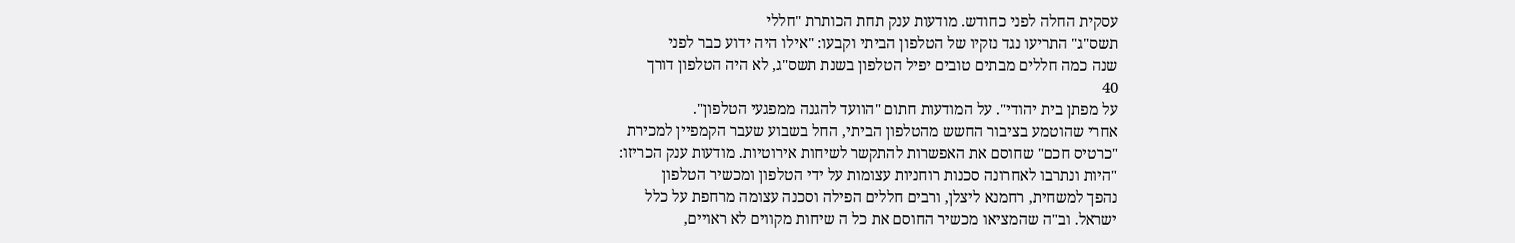עסקית החלה לפני כחודש. מודעות ענק תחת הכותרת "חללי
תשס"ג" התריעו נגד נזקיו של הטלפון הביתי וקבעו: "אילו היה ידוע כבר לפני
שנה כמה חללים מבתים טובים יפיל הטלפון בשנת תשס"ג, לא היה הטלפון דורך
40
על מפתן בית יהודי". על המודעות חתום "הוועד להגנה ממפגעי הטלפון".
אחרי שהוטמע בציבור החשש מהטלפון הביתי, החל בשבוע שעבר הקמפיין למכירת
"כרטיס חכם" שחוסם את האפשרות להתקשר לשיחות אירוטיות. מודעות ענק הכריזו:
"היות ונתרבו לאחרונה סכנות רוחניות עצומות על ידי הטלפון ומכשיר הטלפון
נהפך למשחית, רחמנא ליצלן, ורבים חללים הפילה וסכנה עצומה מרחפת על כלל
ישראל. וב"ה שהמציאו מכשיר החוסם את כל ה שיחות מקווים לא ראויים,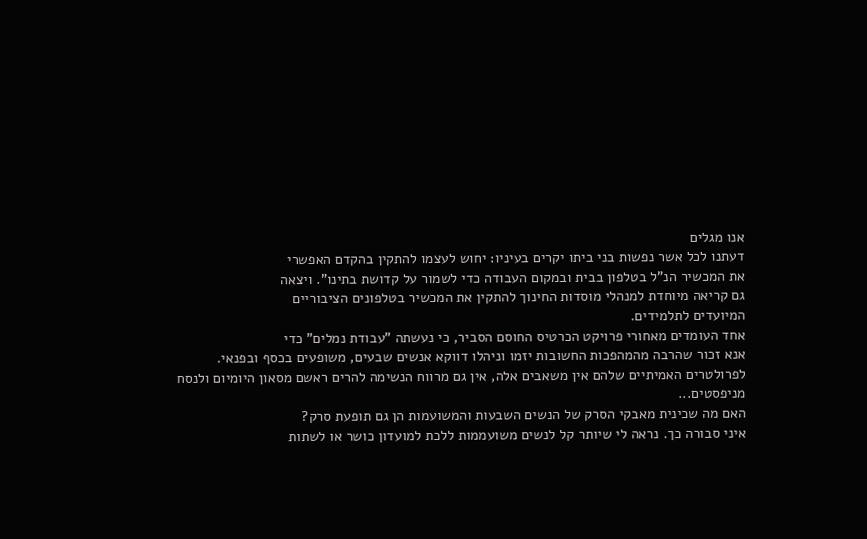אנו מגלים
דעתנו לכל אשר נפשות בני ביתו יקרים בעיניו: יחוש לעצמו להתקין בהקדם האפשרי
את המכשיר הנ"ל בטלפון בבית ובמקום העבודה כדי לשמור על קדושת בתינו". ויצאה
גם קריאה מיוחדת למנהלי מוסדות החינוך להתקין את המכשיר בטלפונים הציבוריים
המיועדים לתלמידים.
אחד העומדים מאחורי פרויקט הכרטיס החוסם הסביר, כי נעשתה "עבודת נמלים" כדי
אנא זכור שהרבה מהמהפכות החשובות יזמו וניהלו דווקא אנשים שבעים, משופעים בכסף ובפנאי.
לפרולטרים האמיתיים שלהם אין משאבים אלה, אין גם מרווח הנשימה להרים ראשם מסאון היומיום ולנסח מניפסטים...
האם מה שכינית מאבקי הסרק של הנשים השבעות והמשועמות הן גם תופעת סרק?
איני סבורה כך. נראה לי שיותר קל לנשים משועממות ללכת למועדון כושר או לשתות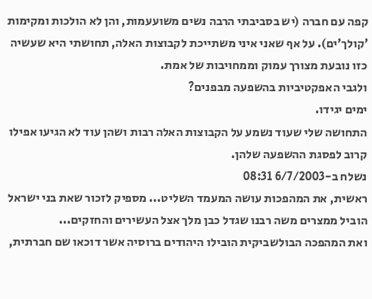קפה עם חברה (יש בסביבתי הרבה נשים משועעמות, והן לא הולכות ומקימות 'קולך'ים). על אף שאני איני משתייכת לקבוצות האלה, תחושתי היא שעשיה כזו נובעת מצורך עמוק וממחויבות של אמת.
ולגבי האפקטיביות בהשפעה מבפנים?
ימים יגידו.
התחושה שלי שעוד נשמע על הקבוצות האלה רבות ושהן עוד לא הגיעו אפילו קרוב לפסגת ההשפעה שלהן.
נשלח ב-6/7/2003 08:31
ראשית, את המהפכות עושה המעמד השליט... מספיק לזכור שאת בני ישראל הוביל ממצרים משה רבנו שגדל כבן מלך אצל העשירים והחזקים...
ואת המהפכה הבולשביקית הובילו היהודים ברוסיה אשר דוכאו שם חברתית,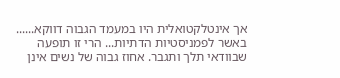אך אינטלקטואלית היו במעמד הגבוה דווקא......
באשר לפמניסטיות הדתיות... הרי זו תופעה שבוודאי תלך ותגבר. אחוז גבוה של נשים אינן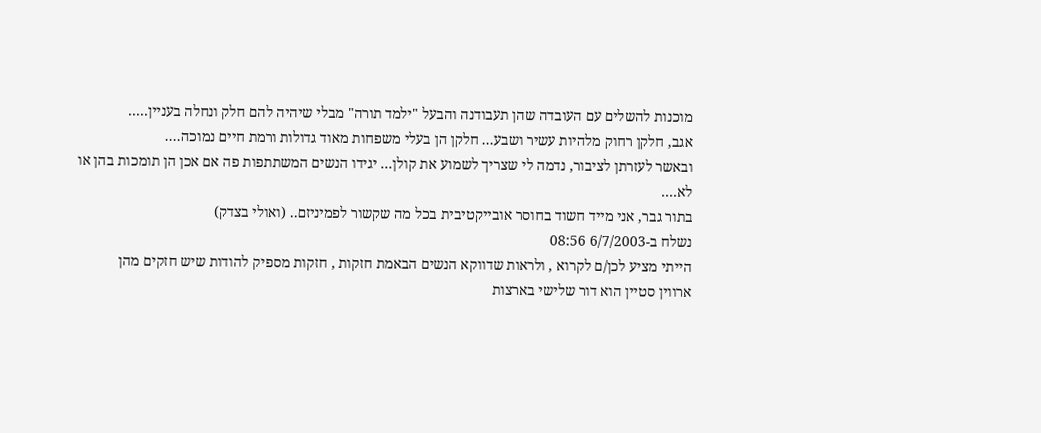מוכנות להשלים עם העובדה שהן תעבודנה והבעל "ילמד תורה" מבלי שיהיה להם חלק ונחלה בעניין.....
אגב, חלקן רחוק מלהיות עשיר ושבע... חלקן הן בעלי משפחות מאוד גדולות ורמת חיים נמוכה....
ובאשר לעזרתן לציבור, נדמה לי שצריך לשמוע את קולן... יגידו הנשים המשתתפות פה אם אכן הן תומכות בהן או לא....
בתור גבר, אני מייד חשוד בחוסר אובייקטיבית בכל מה שקשור לפמיניזם.. (ואולי בצדק)
נשלח ב-6/7/2003 08:56
הייתי מציע לכן/ם לקרוא , ולראות שדווקא הנשים הבאמת חזקות , חזקות מספיק להודות שיש חזקים מהן
ארווין סטיין הוא דור שלישי בארצות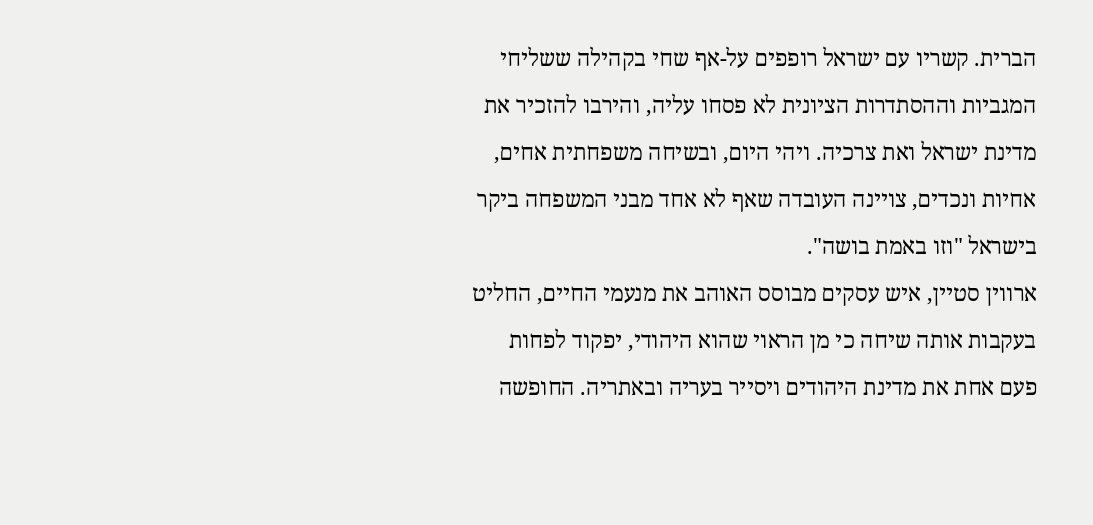הברית. קשריו עם ישראל רופפים על-אף שחי בקהילה ששליחי המגביות וההסתדרות הציונית לא פסחו עליה, והירבו להזכיר את מדינת ישראל ואת צרכיה. ויהי היום, ובשיחה משפחתית אחים, אחיות ונכדים, צויינה העובדה שאף לא אחד מבני המשפחה ביקר בישראל "וזו באמת בושה".
ארווין סטיין, איש עסקים מבוסס האוהב את מנעמי החיים, החליט בעקבות אותה שיחה כי מן הראוי שהוא היהודי, יפקוד לפחות פעם אחת את מדינת היהודים ויסייר בעריה ובאתריה. החופשה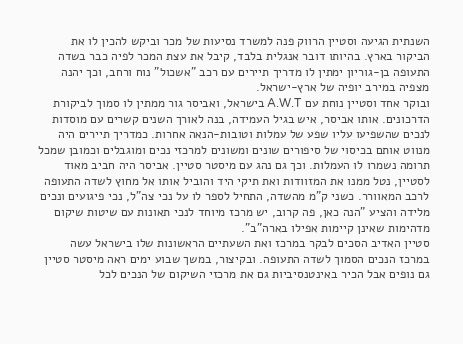השנתית הגיעה וסטיין הרווק פנה למשרד נסיעות של מכר וביקש להכין לו את הביקור בארץ. בהיותו דובר אנגלית בלבד, קיבל את עצת המכר לפיה כבר בשדה התעופה בן-גוריון ימתין לו מדריך תיירים עם רכב "אשכול" נוח ורחב, וכך יהנה מצפיה במירב יופיה של ארץ-ישראל.
ובוקר אחד וסטיין נוחת עם A.W.T בישראל, ואביסר גור ממתין לו סמוך לביקורת הדרכונים. אותו אביסר, איש בגיל העמידה, בנה לאורך השנים קשרים עם מוסדות לנכים שהשפיעו עליו שפע של עמלות וטובות-הנאה אחרות. כמדריך תיירים היה מנווט אותם בכיסוי של סיפורים שונים ומשונים למרכזי נכים ומוגבלים וכמובן שמכל תרומה נשמרו לו העמלות. וכך גם נהג עם מיסטר סטיין. אביסר היה חביב מאוד לסטיין, נטל ממנו את המזוודות ואת תיקי היד והוביל אותו אל מחוץ לשדה התעופה לרכב המאוורר. כשני ק"מ מהשדה, התחיל לספר לו על נכי צה"ל, נכי פיגועים ונכים מלידה והציע "הנה כאן, פה קרוב, יש מרכז מיוחד לנכי תאונות עם שיטות שיקום מדהימות שאינן קיימות אפילו בארה"ב".
סטיין האדיב הסכים לבקר במרכז ואת השעתיים הראשונות שלו בישראל עשה במרכז הנכים הסמוך לשדה התעופה. ובקיצור, במשך שבוע ימים ראה מיסטר סטיין גם נופים אבל הכיר באינטנסיביות גם את מרכזי השיקום של הנכים לכל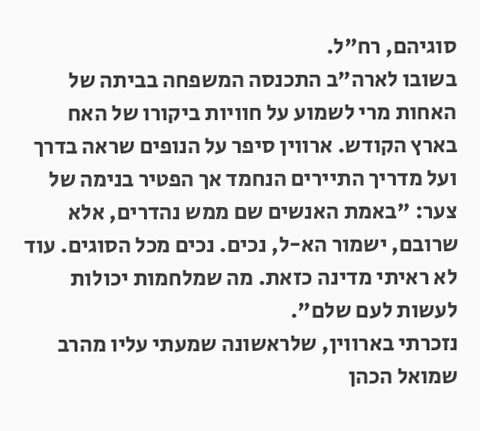סוגיהם, רח"ל.
בשובו לארה"ב התכנסה המשפחה בביתה של האחות מרי לשמוע על חוויות ביקורו של האח בארץ הקודש. ארווין סיפר על הנופים שראה בדרך ועל מדריך התיירים הנחמד אך הפטיר בנימה של צער: "באמת האנשים שם ממש נהדרים, אלא שרובם, ישמור הא-ל, נכים. נכים מכל הסוגים. עוד לא ראיתי מדינה כזאת. מה שמלחמות יכולות לעשות לעם שלם".
נזכרתי בארווין, שלראשונה שמעתי עליו מהרב שמואל הכהן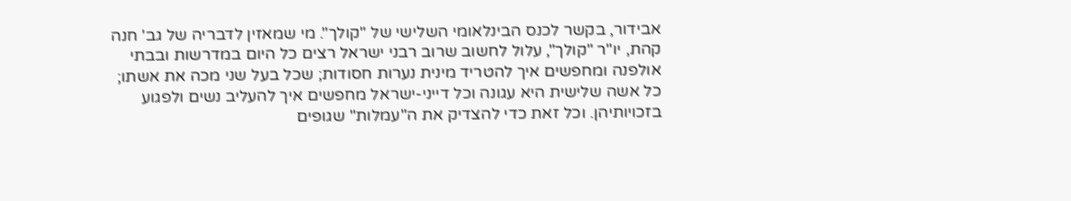אבידור, בקשר לכנס הבינלאומי השלישי של "קולך". מי שמאזין לדבריה של גב' חנה קהת, יו"ר "קולך", עלול לחשוב שרוב רבני ישראל רצים כל היום במדרשות ובבתי אולפנה ומחפשים איך להטריד מינית נערות חסודות; שכל בעל שני מכה את אשתו; כל אשה שלישית היא עגונה וכל דייני-ישראל מחפשים איך להעליב נשים ולפגוע בזכויותיהן. וכל זאת כדי להצדיק את ה"עמלות" שגופים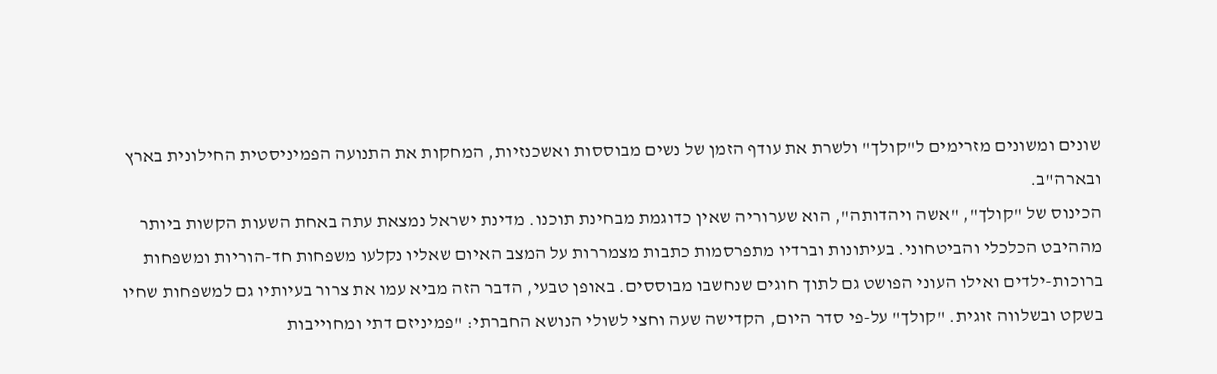שונים ומשונים מזרימים ל"קולך" ולשרת את עודף הזמן של נשים מבוססות ואשכנזיות, המחקות את התנועה הפמיניסטית החילונית בארץ ובארה"ב.
הכינוס של "קולך", "אשה ויהדותה", הוא שערוריה שאין כדוגמת מבחינת תוכנו. מדינת ישראל נמצאת עתה באחת השעות הקשות ביותר מההיבט הכלכלי והביטחוני. בעיתונות וברדיו מתפרסמות כתבות מצמררות על המצב האיום שאליו נקלעו משפחות חד-הוריות ומשפחות ברוכות-ילדים ואילו העוני הפושט גם לתוך חוגים שנחשבו מבוססים. באופן טבעי, הדבר הזה מביא עמו את צרור בעיותיו גם למשפחות שחיו בשקט ובשלווה זוגית. "קולך" על-פי סדר היום, הקדישה שעה וחצי לשולי הנושא החברתי: "פמיניזם דתי ומחוייבות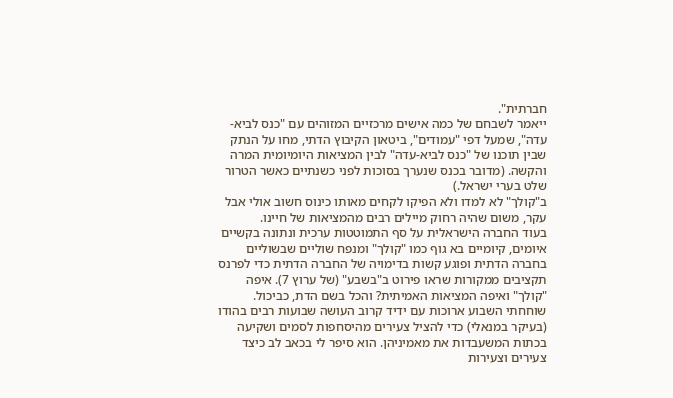חברתית".
ייאמר לשבחם של כמה אישים מרכזיים המזוהים עם "כנס לביא-עדה", שמעל דפי "עמודים", ביטאון הקיבוץ הדתי, מחו על הנתק שבין תוכנו של "כנס לביא-עדה" לבין המציאות היומיומית המרה והקשה. (מדובר בכנס שנערך בסוכות לפני כשנתיים כאשר הטרור שלט בערי ישראל.)
ב"קולך" לא למדו ולא הפיקו לקחים מאותו כינוס חשוב אולי אבל עקר, משום שהיה רחוק מיילים רבים מהמציאות של חיינו.
בעוד החברה הישראלית על סף התמוטטות ערכית ונתונה בקשיים איומים, קיומיים בא גוף כמו "קולך" ומנפח שוליים שבשוליים בחברה הדתית ופוגע קשות בדימויה של החברה הדתית כדי לפרנס תקציבים ממקורות שראו פירוט ב"בשבע" (של ערוץ 7). איפה "קולך" ואיפה המציאות האמיתית? והכל בשם הדת, כביכול.
שוחחתי השבוע ארוכות עם ידיד קרוב העושה שבועות רבים בהודו (בעיקר במנאלי) כדי להציל צעירים מהיסחפות לסמים ושקיעה בכתות המשעבדות את מאמיניהן. הוא סיפר לי בכאב לב כיצד צעירים וצעירות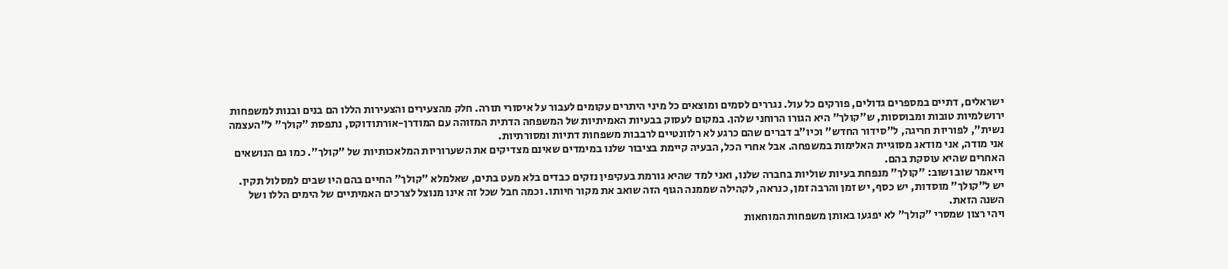ישראלים, דתיים במספרים גדולים, פורקים כל עול. נגררים לסמים ומוצאים כל מיני היתרים עקומים לעבור על איסורי תורה. חלק מהצעירים והצעירות הללו הם בנים ובנות למשפחות ירושלמיות טובות ומבוססות, ש"קולך" היא הגורו הרוחני שלהן. במקום לעסוק בבעיות האמיתיות של המשפחה הדתית המזוהה עם המודרן-אורתודוקס, נתפסת "קולך" ל"העצמה נשית", לפוריות חריגה, ל"סידור החדש" וכיו"ב דברים שהם כרגע לא רלוונטיים לרבבות משפחות דתיות ומסורתיות.
אני מודה, אני מודאג מסוגיית האלימות במשפחה. אבל אחרי הכל, הבעיה קיימת בציבור שלנו במימדים שאינם מצדיקים את השערוריות המלאכותיות של "קולך". כמו גם הנושאים האחרים שהיא עוסקת בהם.
וייאמר שוב ושוב: "קולך" מנפחת בעיות שוליות בחברה שלנו, ואני למד שהיא גורמת בעקיפין נזקים כבדים בלא מעט בתים, שאלמלא "קולך" החיים בהם היו שבים למסלול תקין.
יש ל"קולך" מוסדות, יש כסף, יש זמן והרבה זמן, כנראה, לקהילה שממנה הגוף הזה שואב את מקור חיותו. וכמה חבל שכל זה אינו מנוצל לצרכים האמיתיים של הימים הללו ושל השנה הזאת.
ויהי רצון שמסרי "קולך" לא יפגעו באותן משפחות המוחאות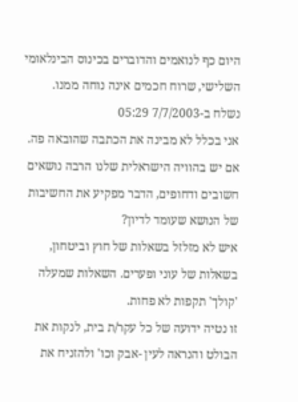היום כף לנואמים והדוברים בכינוס הבינלאומי השלישי, שרוח חכמים אינה נוחה ממנו.
נשלח ב-7/7/2003 05:29
אני בכלל לא מבינה את הכתבה שהובאה פה.
אם יש בהוויה הישראלית שלנו הרבה נושאים חשובים ודחופים, הדבר מפקיע את החשיבות של הנושא שעומד לדיון?
איש לא מזלזל בשאלות של חוץ וביטחון, בשאלות של עוני ופערים. השאלות שמעלה 'קולך' תקפות לא פחות.
זו נטיה ידועה של כל עקר/ת בית, לנקות את הבולט והנראה לעין -אבק וכו' ולהזניח את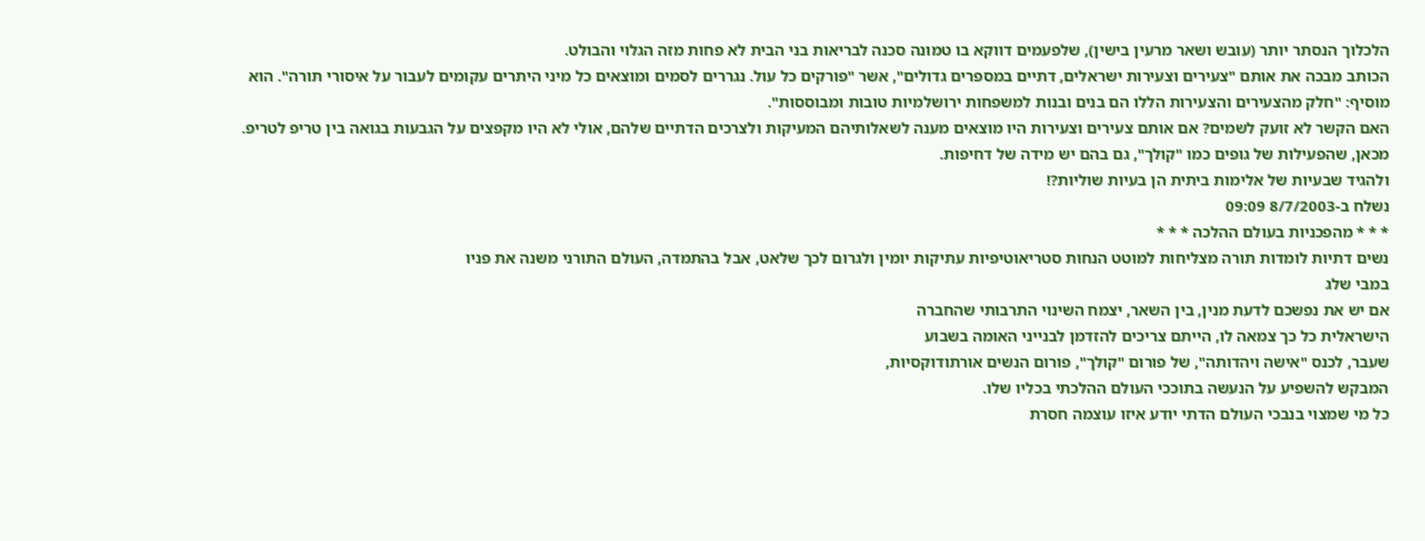הלכלוך הנסתר יותר (עובש ושאר מרעין בישין), שלפעמים דווקא בו טמונה סכנה לבריאות בני הבית לא פחות מזה הגלוי והבולט.
הכותב מבכה את אותם "צעירים וצעירות ישראלים, דתיים במספרים גדולים", אשר "פורקים כל עול. נגררים לסמים ומוצאים כל מיני היתרים עקומים לעבור על איסורי תורה". הוא מוסיף: "חלק מהצעירים והצעירות הללו הם בנים ובנות למשפחות ירושלמיות טובות ומבוססות".
האם הקשר לא זועק לשמים? אם אותם צעירים וצעירות היו מוצאים מענה לשאלותיהם המעיקות ולצרכים הדתיים שלהם, אולי לא היו מקפצים על הגבעות בגואה בין טריפ לטריפ. מכאן, שהפעילות של גופים כמו "קולך", גם בהם יש מידה של דחיפות.
ולהגיד שבעיות של אלימות ביתית הן בעיות שוליות?!
נשלח ב-8/7/2003 09:09
* * * מהפכניות בעולם ההלכה * * *
נשים דתיות לומדות תורה מצליחות למוטט הנחות סטריאוטיפיות עתיקות יומין ולגרום לכך שלאט, אבל בהתמדה, העולם התורני משנה את פניו
במבי שלג
אם יש את נפשכם לדעת מנין, בין השאר, יצמח השינוי התרבותי שהחברה
הישראלית כל כך צמאה לו, הייתם צריכים להזדמן לבנייני האומה בשבוע
שעבר, לכנס "אישה ויהדותה", של פורום "קולך", פורום הנשים אורתודוקסיות,
המבקש להשפיע על הנעשה בתוככי העולם ההלכתי בכליו שלו.
כל מי שמצוי בנבכי העולם הדתי יודע איזו עוצמה חסרת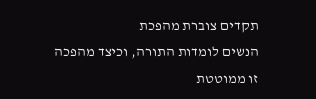תקדים צוברת מהפכת
הנשים לומדות התורה, וכיצד מהפכה זו ממוטטת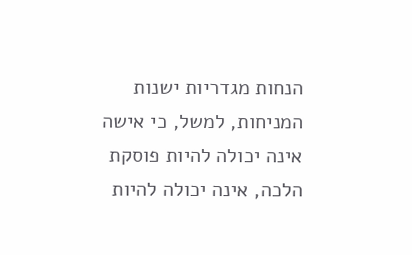הנחות מגדריות ישנות
המניחות, למשל, כי אישה אינה יכולה להיות פוסקת הלכה, אינה יכולה להיות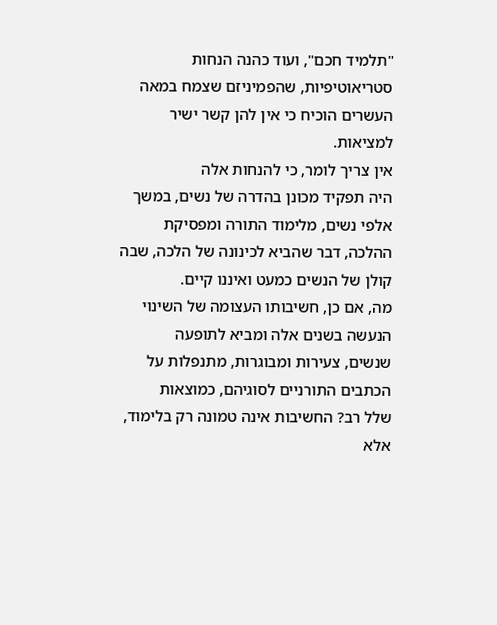"תלמיד חכם", ועוד כהנה הנחות סטריאוטיפיות, שהפמיניזם שצמח במאה
העשרים הוכיח כי אין להן קשר ישיר למציאות.
אין צריך לומר, כי להנחות אלה
היה תפקיד מכונן בהדרה של נשים, במשך אלפי נשים, מלימוד התורה ומפסיקת
ההלכה, דבר שהביא לכינונה של הלכה, שבה קולן של הנשים כמעט ואיננו קיים.
מה, אם כן, חשיבותו העצומה של השינוי הנעשה בשנים אלה ומביא לתופעה
שנשים, צעירות ומבוגרות, מתנפלות על הכתבים התורניים לסוגיהם, כמוצאות
שלל רב? החשיבות אינה טמונה רק בלימוד, אלא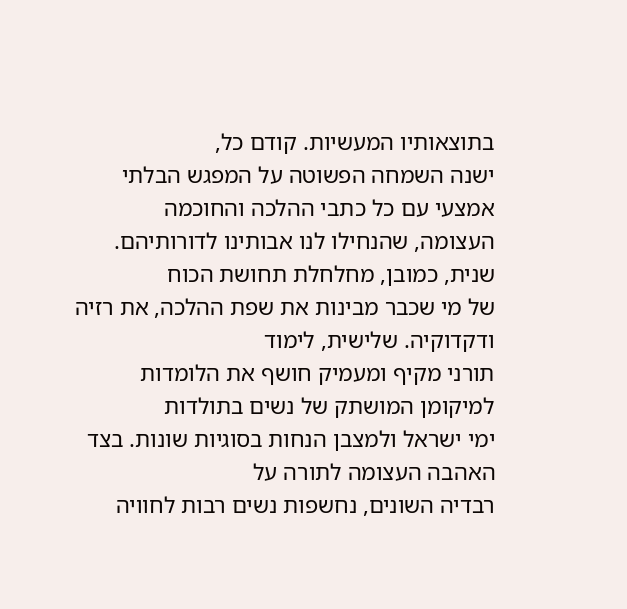בתוצאותיו המעשיות. קודם כל,
ישנה השמחה הפשוטה על המפגש הבלתי אמצעי עם כל כתבי ההלכה והחוכמה
העצומה, שהנחילו לנו אבותינו לדורותיהם. שנית, כמובן, מחלחלת תחושת הכוח
של מי שכבר מבינות את שפת ההלכה, את רזיה ודקדוקיה. שלישית, לימוד
תורני מקיף ומעמיק חושף את הלומדות למיקומן המושתק של נשים בתולדות
ימי ישראל ולמצבן הנחות בסוגיות שונות. בצד האהבה העצומה לתורה על
רבדיה השונים, נחשפות נשים רבות לחוויה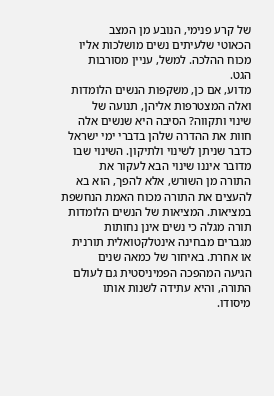של קרע פנימי, הנובע מן המצב
הכאוטי שלעיתים נשים מושלכות אליו מכוח ההלכה. למשל, עניין מסורבות
הגט.
מדוע, אם כן, משקפות הנשים הלומדות ואלה המצטרפות אליהן, תנועה של
שינוי ותקווה? הסיבה היא שנשים אלה חוות את ההדרה שלהן בדברי ימי ישראל
כדבר שניתן לשינוי ולתיקון. השינוי שבו מדובר איננו שינוי הבא לעקור את
התורה מן השורש, אלא להפך, הוא בא להעצים את התורה מכוח האמת הנחשפת
במציאות. המציאות של הנשים הלומדות תורה מגלה כי נשים אינן נחותות
מגברים מבחינה אינטלקטואלית תורנית או אחרת. באיחור של כמאה שנים
הגיעה המהפכה הפמיניסטית גם לעולם התורה, והיא עתידה לשנות אותו
מיסודו.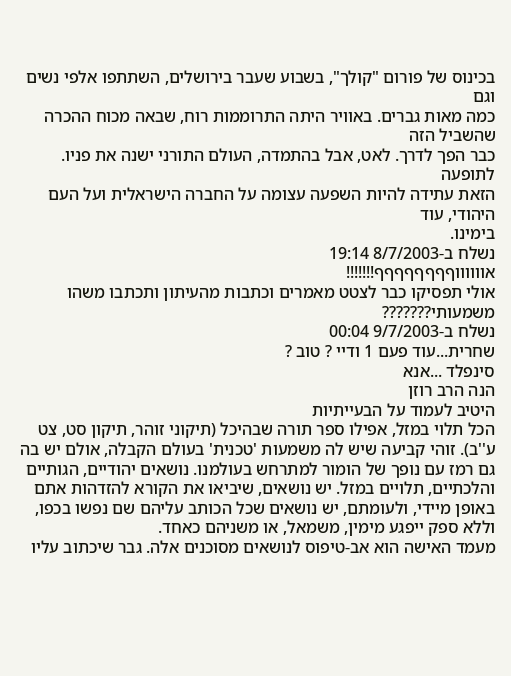בכינוס של פורום "קולך", בשבוע שעבר בירושלים, השתתפו אלפי נשים וגם
כמה מאות גברים. באוויר היתה התרוממות רוח, שבאה מכוח ההכרה שהשביל הזה
כבר הפך לדרך. לאט, אבל בהתמדה, העולם התורני ישנה את פניו. לתופעה
הזאת עתידה להיות השפעה עצומה על החברה הישראלית ועל העם היהודי, עוד
בימינו.
נשלח ב-8/7/2003 19:14
אווווווףףףףףףףף!!!!!!!
אולי תפסיקו כבר לצטט מאמרים וכתבות מהעיתון ותכתבו משהו משמעותי???????
נשלח ב-9/7/2003 00:04
שחרית...עוד פעם 1 ודיי ? טוב ?
סינפלד ...אנא
הנה הרב רוזן
היטיב לעמוד על הבעייתיות
הכל תלוי במזל, אפילו ספר תורה שבהיכל (תיקוני זוהר, תיקון סט, צט ע''ב). זוהי קביעה שיש לה משמעות 'טכנית' בעולם הקבלה, אולם יש בה גם רמז עם נופך של הומור למתרחש בעולמנו. נושאים יהודיים, הגותיים והלכתיים, תלויים במזל. יש נושאים, שיביאו את הקורא להזדהות אתם באופן מיידי, ולעומתם, יש נושאים שכל הכותב עליהם שם נפשו בכפו, וללא ספק ייפגע מימין, משמאל, או משניהם כאחד.
מעמד האישה הוא אב-טיפוס לנושאים מסוכנים אלה. גבר שיכתוב עליו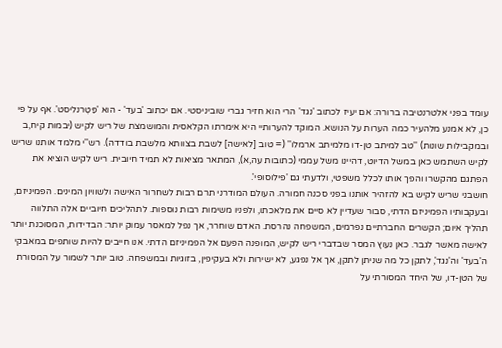עומד בפני אלטרנטיבה ברורה: אם יעיז לכתוב 'נגד' הרי הוא חזיר גברי שוביניסטי. אם יכתוב 'בעד' - הוא 'פַּטֶרנליסט'. אף על פי כן, לא אמנע מלהעיר כמה הערות על הנושא. המוקד להערותיי היא אימרתו הקלאסית והמושמצת של ריש לקיש (יבמות קיח,ב ובמקבילות שונות) ''טב למיתב טן-דו מלמיתב ארמלו'' (= טוב [לאישה] לשבת בצוותא מלשבת בודדה). רש''י מלמד אותנו שריש לקיש השתמש כאן במשל הדיוט, דהיינו משל עממי (כתובות עה,א), המתאר מציאות לא תמיד חיובית. ריש לקיש הוציא את הפתגם מהקשרו והפך אותו לכלל משפטי, ולדעתי גם 'פילוסופי'.
חושבני שריש לקיש בא להזהיר אותנו בפני סכנה חמורה. העולם המודרני תרם רבות לשחרור האישה ולשוויון המינים. הפמיניזם, ובעקבותיו הפמיניזם הדתי, סבור שעדיין לא סיים את מלאכתו, ולפניו משימות רבות נוספות. לתהליכים חיוביים אלה התלווה תהליך איום; הקשרים החברתיים נפרמים, המשפחה נהרסת. האדם שוחרר, אך נפל למאסר עמוק יותר: הבדידות, המסוכנת יותר לאישה מאשר לגבר. כאן נעוץ המסר שבדברי ריש לקיש, המופנה הפעם אל הפמיניזם הדתי. אנו חייבים להיות שותפים במאבקי ה'בעד' וה'נגד', לתקן כל מה שניתן לתקן, אך אל נפגע, לא ישירות ולא בעקיפין, בזוגיות ובמשפחה. טוב יותר לשמור על המסורת של הטן-דו, של היחד המסורתי על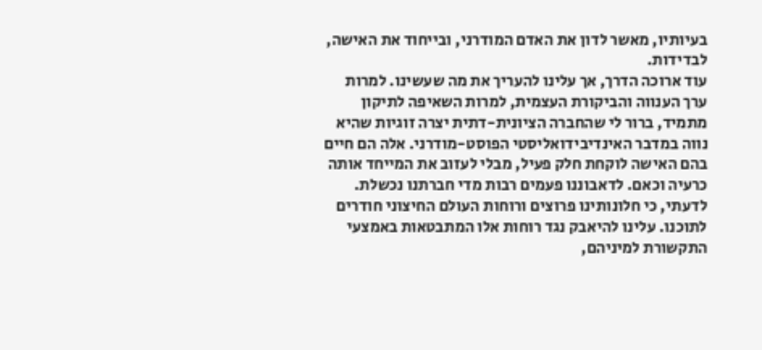בעיותיו, מאשר לדון את האדם המודרני, ובייחוד את האישה, לבדידות.
עוד ארוכה הדרך, אך עלינו להעריך את מה שעשינו. למרות ערך הענווה והביקורת העצמית, למרות השאיפה לתיקון מתמיד, ברור לי שהחברה הציונית-דתית יצרה זוגיות שהיא נווה במדבר האינדיבידואליסטי הפוסט-מודרני. אלה הם חיים בהם האישה לוקחת חלק פעיל, מבלי לעזוב את המייחד אותה כרעיה וכאם. לדאבוננו פעמים רבות מדי חברתנו נכשלת. לדעתי, כי חלונותינו פרוצים ורוחות העולם החיצוני חודרים לתוכנו. עלינו להיאבק נגד רוחות אלו המתבטאות באמצעי התקשורת למיניהם,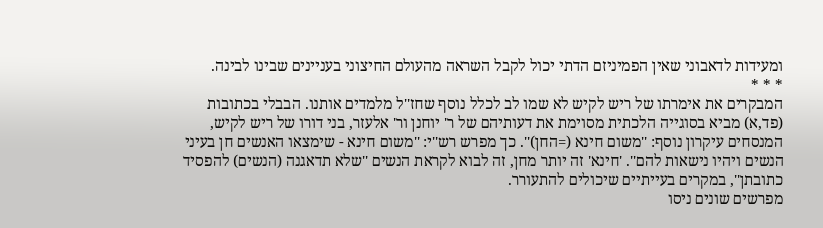ומעידות לדאבוני שאין הפמיניזם הדתי יכול לקבל השראה מהעולם החיצוני בעניינים שבינו לבינה.
* * *
המבקרים את אימרתו של ריש לקיש לא שמו לב לכלל נוסף שחז''ל מלמדים אותנו. הבבלי בכתובות (פד,א) מביא בסוגייה הלכתית מסוימת את דעותיהם של ר' יוחנן ור' אלעזר, בני דורו של ריש לקיש, המנסחים עיקרון נוסף: ''משום חינא (=החן)''. כך מפרש רש''י: ''משום חינא - שימצאו האנשים חן בעיני הנשים ויהיו נישאות להם''. 'חינא' זה יותר מחן, זה לבוא לקראת הנשים ''שלא תדאגנה (הנשים) להפסיד כתובתן'', במקרים בעייתיים שיכולים להתעורר.
מפרשים שונים ניסו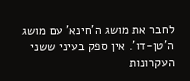לחבר את מושג ה'חינא' עם מושג ה'טן-דו'. אין ספק בעיני ששני העקרונות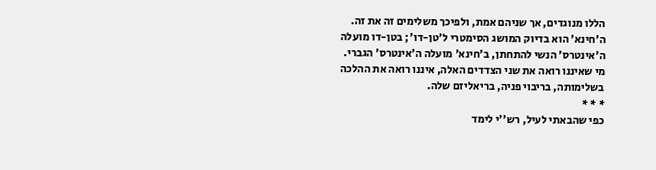הללו מנוגדים, אך שניהם אמת, ולפיכך משלימים זה את זה. ה'חינא' הוא בדיוק המושג הסימטרי ל'טן-דו'; בטן-דו מועלה ה'אינטרס' הנשי להתחתן, ב'חינא' מועלה ה'אינטרס' הגברי. מי שאיננו רואה את שני הצדדים האלה, איננו רואה את ההלכה בשלימותה, בריבוי פניה, בריאליזם שלה.
* * *
כפי שהבאתי לעיל, רש''י לימד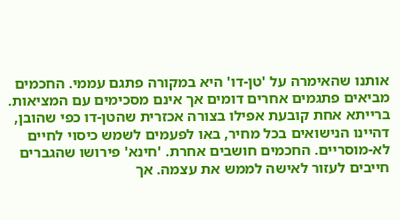אותנו שהאימרה על 'טן-דו' היא במקורה פתגם עממי. החכמים מביאים פתגמים אחרים דומים אך אינם מסכימים עם המציאות. ברייתא אחת קובעת אפילו בצורה אכזרית שהטן-דו כפי שהובן, דהיינו הנישואים בכל מחיר, באו לפעמים לשמש כיסוי לחיים לא-מוסריים. החכמים חושבים אחרת. 'חינא' פירושו שהגברים חייבים לעזור לאישה לממש את עצמה. אך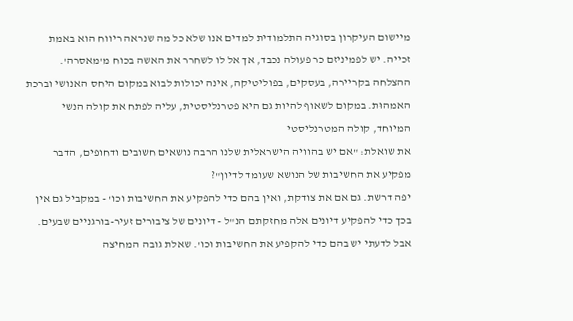מיישום העיקרון בסוגיה התלמודית למדים אנו שלא כל מה שנראה ריווח הוא באמת זכייה. יש לפמיניזם כר פעולה נכבד, אך אל לו לשחרר את האשה בכוח מ'מאסרה'. ההצלחה בקריירה, בעסקים, בפוליטיקה, אינה יכולות לבוא במקום היחס האנושי וברכת האמהוּת. במקום לשאוף להיות גם היא פטרנליסטית, עליה לפתח את קולה הנשי המיוחד, קולה המטרנליסטי
את שואלת: "אם יש בהוויה הישראלית שלנו הרבה נושאים חשובים ודחופים, הדבר מפקיע את החשיבות של הנושא שעומד לדיון"?
יפה דרשת. גם אם את צודקת, ואין בהם כדי להפקיע את החשיבות וכו' - במקביל גם אין בכך כדי להפקיע דיונים אלה מחזקתם הנ"ל - דיונים של ציבורים זעיר-בורגניים שבעים.
אבל לדעתי יש בהם כדי להקפיע את החשיבות וכו'. שאלת גובה המחיצה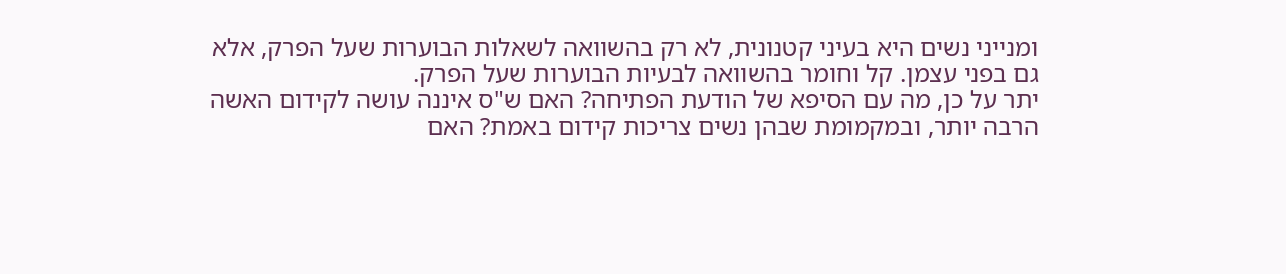ומנייני נשים היא בעיני קטנונית, לא רק בהשוואה לשאלות הבוערות שעל הפרק, אלא גם בפני עצמן. קל וחומר בהשוואה לבעיות הבוערות שעל הפרק.
יתר על כן, מה עם הסיפא של הודעת הפתיחה? האם ש"ס איננה עושה לקידום האשה הרבה יותר, ובמקמומת שבהן נשים צריכות קידום באמת? האם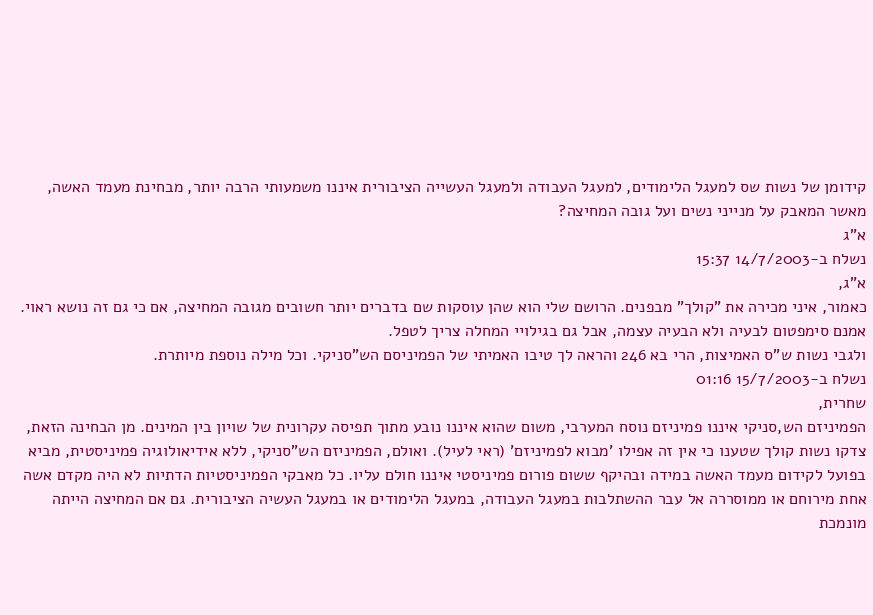קידומן של נשות שס למעגל הלימודים, למעגל העבודה ולמעגל העשייה הציבורית איננו משמעותי הרבה יותר, מבחינת מעמד האשה, מאשר המאבק על מנייני נשים ועל גובה המחיצה?
א"ג
נשלח ב-14/7/2003 15:37
א"ג,
כאמור, איני מכירה את "קולך" מבפנים. הרושם שלי הוא שהן עוסקות שם בדברים יותר חשובים מגובה המחיצה, אם כי גם זה נושא ראוי.
אמנם סימפטום לבעיה ולא הבעיה עצמה, אבל גם בגילויי המחלה צריך לטפל.
ולגבי נשות ש"ס האמיצות, הרי בא 246 והראה לך טיבו האמיתי של הפמיניסם הש"סניקי. וכל מילה נוספת מיותרת.
נשלח ב-15/7/2003 01:16
שחרית,
הפמיניזם הש,סניקי איננו פמיניזם נוסח המערבי, משום שהוא איננו נובע מתוך תפיסה עקרונית של שויון בין המינים. מן הבחינה הזאת, צדקו נשות קולך שטענו כי אין זה אפילו 'מבוא לפמיניזם' (ראי לעיל). ואולם, הפמיניזם הש"סניקי, ללא אידיאולוגיה פמיניסטית, מביא בפועל לקידום מעמד האשה במידה ובהיקף ששום פורום פמיניסטי איננו חולם עליו. כל מאבקי הפמיניסטיות הדתיות לא היה מקדם אשה אחת מירוחם או ממוסררה אל עבר ההשתלבות במעגל העבודה, במעגל הלימודים או במעגל העשיה הציבורית. גם אם המחיצה הייתה מונמכת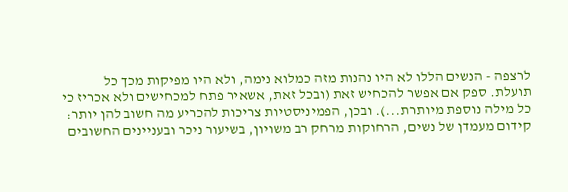לרצפה - הנשים הללו לא היו נהנות מזה כמלוא נימה, ולא היו מפיקות מכך כל תועלת. ספק אם אפשר להכחיש זאת (ובכל זאת, אשאיר פתח למכחישים ולא אכריז כי כל מילה נוספת מיותרת...). ובכן, הפמיניסטיות צריכות להכריע מה חשוב להן יותר: קידום מעמדן של נשים, הרחוקות מרחק רב משויון, בשיעור ניכר ובעניינים החשובים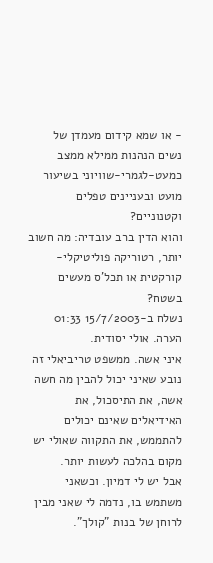- או שמא קידום מעמדן של נשים הנהנות ממילא ממצב כמעט-לגמרי-שוויוני בשיעור מועט ובעניינים טפלים וקטנוניים?
והוא הדין ברב עובדיה: מה חשוב יותר, רטוריקה פוליטיקלי-קורקטית או תכל'ס מעשים בשטח?
נשלח ב-15/7/2003 01:33
הערה. אולי יסודית.
איני אשה. ממשפט טריביאלי זה נובע שאיני יכול להבין מה חשה אשה, את התיסכול, את האידיאלים שאינם יכולים להתממש, את התקווה שאולי יש מקום בהלכה לעשות יותר.
אבל יש לי דמיון. וכשאני משתמש בו, נדמה לי שאני מבין לרוחן של בנות "קולך".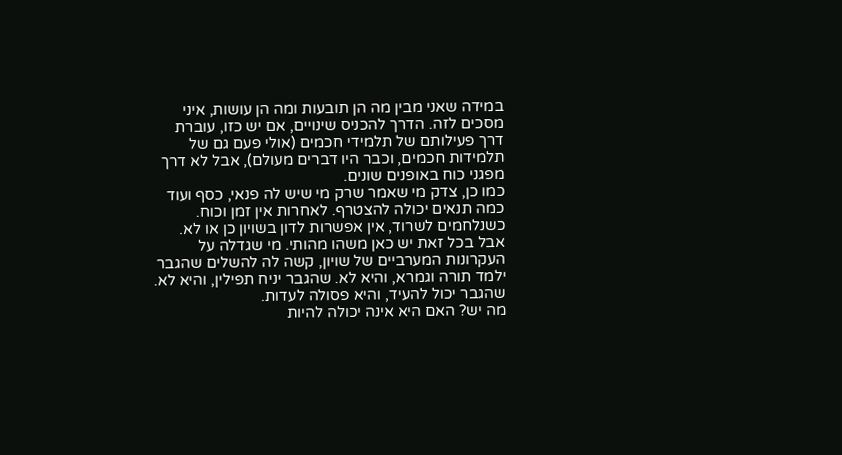במידה שאני מבין מה הן תובעות ומה הן עושות, איני מסכים לזה. הדרך להכניס שינויים, אם יש כזו, עוברת דרך פעילותם של תלמידי חכמים (אולי פעם גם של תלמידות חכמים, וכבר היו דברים מעולם), אבל לא דרך מפגני כוח באופנים שונים.
כמו כן, צדק מי שאמר שרק מי שיש לה פנאי, כסף ועוד כמה תנאים יכולה להצטרף. לאחרות אין זמן וכוח. כשנלחמים לשרוד, אין אפשרות לדון בשויון כן או לא.
אבל בכל זאת יש כאן משהו מהותי. מי שגדלה על העקרונות המערביים של שויון, קשה לה להשלים שהגבר ילמד תורה וגמרא, והיא לא. שהגבר יניח תפילין, והיא לא. שהגבר יכול להעיד, והיא פסולה לעדות.
מה יש? האם היא אינה יכולה להיות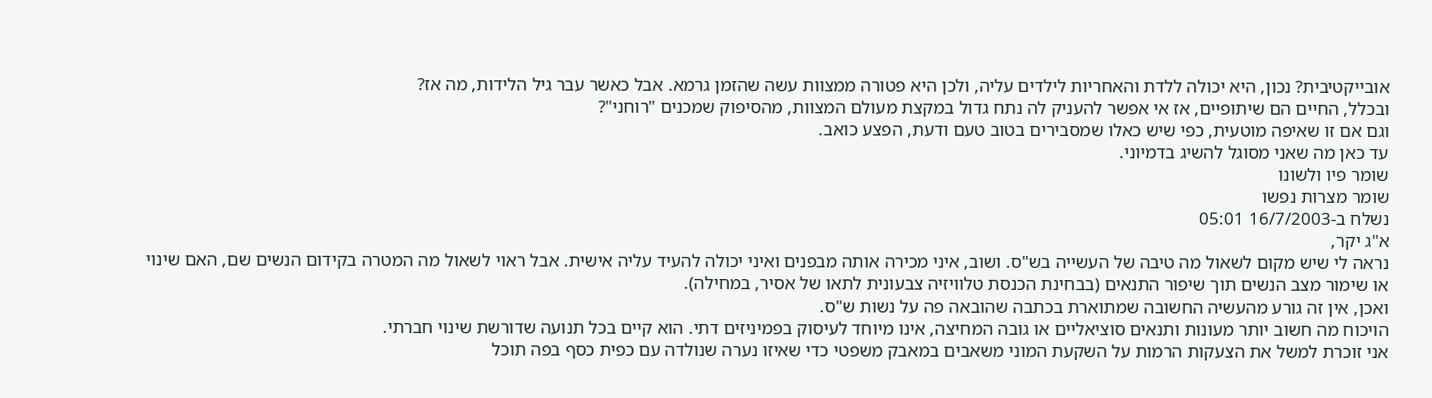אובייקטיבית? נכון, היא יכולה ללדת והאחריות לילדים עליה, ולכן היא פטורה ממצוות עשה שהזמן גרמא. אבל כאשר עבר גיל הלידות, מה אז?
ובכלל, החיים הם שיתופיים, אז אי אפשר להעניק לה נתח גדול במקצת מעולם המצוות, מהסיפוק שמכנים "רוחני"?
וגם אם זו שאיפה מוטעית, כפי שיש כאלו שמסבירים בטוב טעם ודעת, הפצע כואב.
עד כאן מה שאני מסוגל להשיג בדמיוני.
שומר פיו ולשונו
שומר מצרות נפשו
נשלח ב-16/7/2003 05:01
א"ג יקר,
נראה לי שיש מקום לשאול מה טיבה של העשייה בש"ס. ושוב, איני מכירה אותה מבפנים ואיני יכולה להעיד עליה אישית. אבל ראוי לשאול מה המטרה בקידום הנשים שם, האם שינוי או שימור מצב הנשים תוך שיפור התנאים (בבחינת הכנסת טלוויזיה צבעונית לתאו של אסיר, במחילה).
ואכן, אין זה גורע מהעשיה החשובה שמתוארת בכתבה שהובאה פה על נשות ש"ס.
הויכוח מה חשוב יותר מעונות ותנאים סוציאליים או גובה המחיצה, אינו מיוחד לעיסוק בפמיניזים דתי. הוא קיים בכל תנועה שדורשת שינוי חברתי.
אני זוכרת למשל את הצעקות הרמות על השקעת המוני משאבים במאבק משפטי כדי שאיזו נערה שנולדה עם כפית כסף בפה תוכל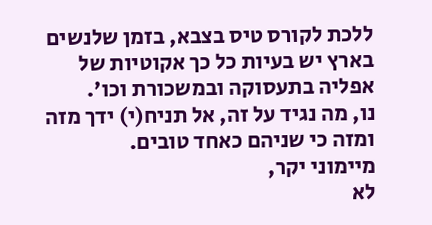ללכת לקורס טיס בצבא, בזמן שלנשים בארץ יש בעיות כל כך אקוטיות של אפליה בתעסוקה ובמשכורת וכו'.
נו, מה נגיד על זה, אל תניח(י) ידך מזה ומזה כי שניהם כאחד טובים.
מיימוני יקר,
לא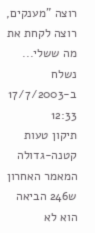רוצה "מענקים, רוצה לקחת את מה ששלי...
נשלח ב-17/7/2003 12:33
תיקון טעות קטנה-גדולה
המאמר האחרון ש246 הביאה הוא לא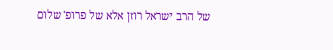של הרב ישראל רוזן אלא של פרופ' שלום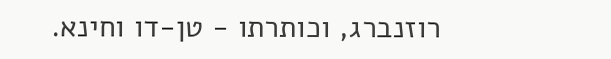רוזנברג, וכותרתו - טן-דו וחינא.